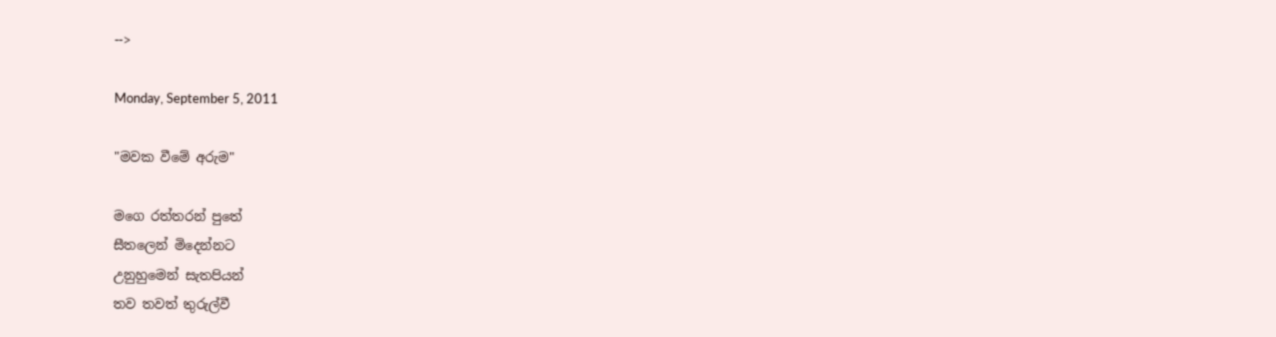-->

Monday, September 5, 2011

"මවක වීමේ අරුම"

මගෙ රත්තරන් පුතේ
සීතලෙන් මිදෙන්නට
උනුහුමෙන් සැතපියන්
තව තවත් තුරුල්වී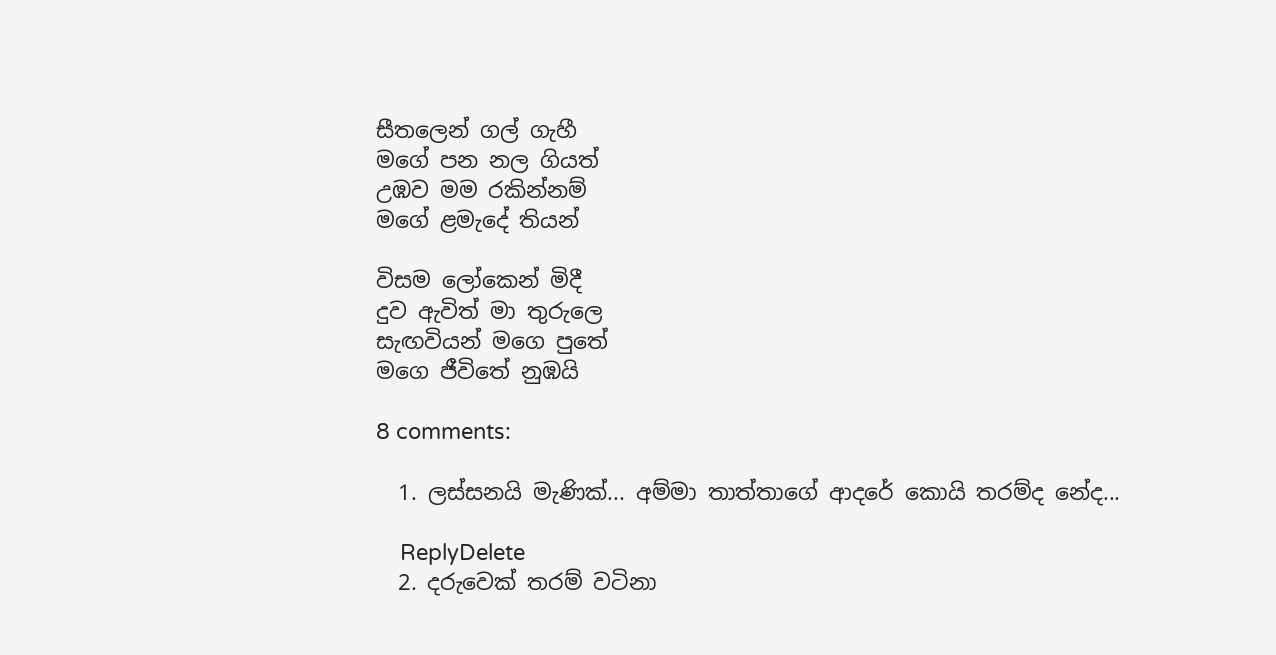සීතලෙන් ගල් ගැහී
මගේ පන නල ගියත්
උඹව මම රකින්නම්
මගේ ළමැදේ තියන්

විසම ලෝකෙන් මිදී
දුව ඇවිත් මා තුරුලෙ
සැඟවියන් මගෙ පුතේ
මගෙ ජීවිතේ නුඹයි

8 comments:

  1. ලස්සනයි මැණික්... අම්මා තාත්තාගේ ආදරේ කොයි තරම්ද නේද...

    ReplyDelete
  2. දරුවෙක් තරම් වටිනා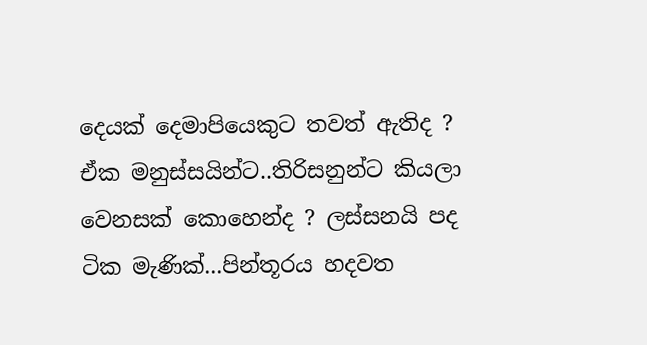දෙයක් දෙමාපියෙකුට තවත් ඇතිද ? ඒක මනුස්සයින්ට..තිරිසනුන්ට කියලා වෙනසක් කොහෙන්ද ? ලස්සනයි පද ටික මැණික්...පින්තූරය හදවත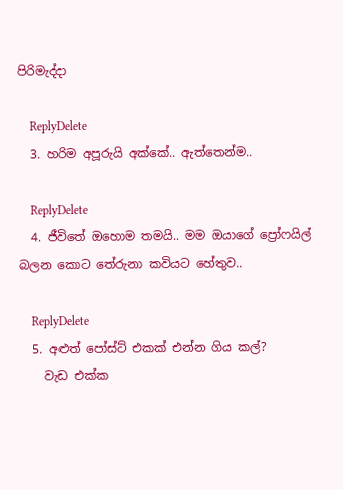පිරිමැද්දා

    ReplyDelete
  3. හරිම අපූරුයි අක්කේ.. ඇත්තෙන්ම..

    ReplyDelete
  4. ජීවිතේ ඔහොම තමයි.. මම ඔයාගේ ප්‍රෝෆයිල් බලන කොට තේරුනා කවියට හේතුව..

    ReplyDelete
  5. අළුත් පෝස්ට් එකක් එන්න ගිය කල්?
    වැඩ එක්ක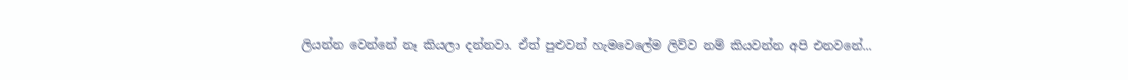ලියන්න වෙන්නේ නෑ කියලා දන්නවා. ඒත් පුළුවන් හැමවෙලේම ලිව්ව නම් කියවන්න අපි එනවනේ...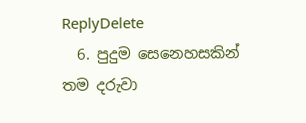ReplyDelete
  6. පුදුම සෙනෙහසකින් තම දරුවා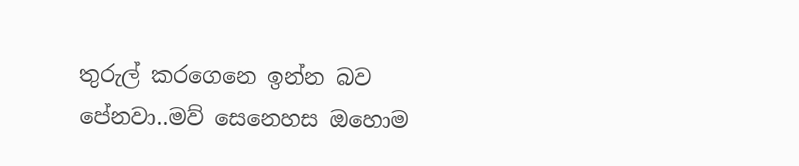තුරුල් කරගෙනෙ ඉන්න බව පේනවා..මව් සෙනෙහස ඔහොම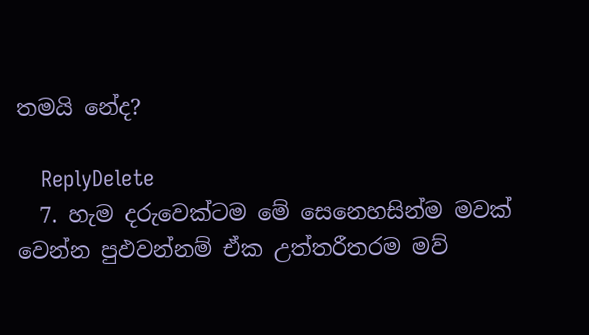තමයි නේද?

    ReplyDelete
  7. හැම දරුවෙක්ටම මේ සෙනෙහසින්ම මවක් වෙන්න පුඵවන්නම් ඒක උත්තරීතරම මව්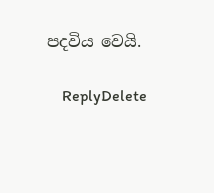පදවිය වෙයි.

    ReplyDelete